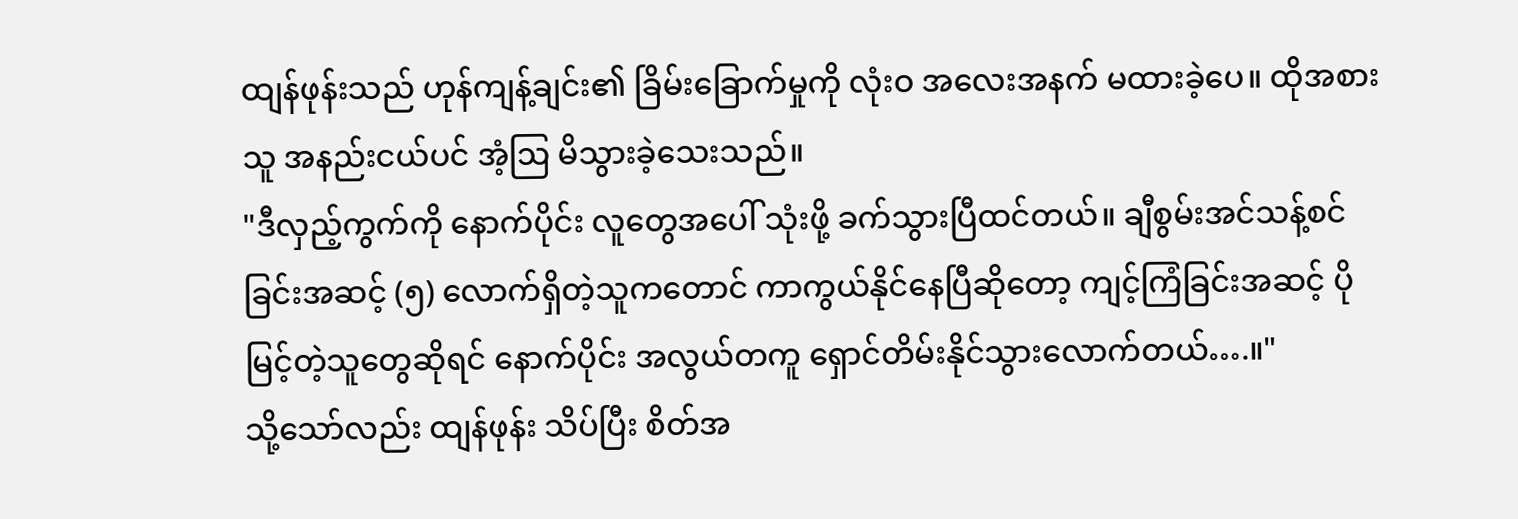ထျန်ဖုန်းသည် ဟုန်ကျန့်ချင်း၏ ခြိမ်းခြောက်မှုကို လုံးဝ အလေးအနက် မထားခဲ့ပေ။ ထိုအစား သူ အနည်းငယ်ပင် အံ့ဩ မိသွားခဲ့သေးသည်။
"ဒီလှည့်ကွက်ကို နောက်ပိုင်း လူတွေအပေါ် သုံးဖို့ ခက်သွားပြီထင်တယ်။ ချီစွမ်းအင်သန့်စင်ခြင်းအဆင့် (၅) လောက်ရှိတဲ့သူကတောင် ကာကွယ်နိုင်နေပြီဆိုတော့ ကျင့်ကြံခြင်းအဆင့် ပိုမြင့်တဲ့သူတွေဆိုရင် နောက်ပိုင်း အလွယ်တကူ ရှောင်တိမ်းနိုင်သွားလောက်တယ်….။"
သို့သော်လည်း ထျန်ဖုန်း သိပ်ပြီး စိတ်အ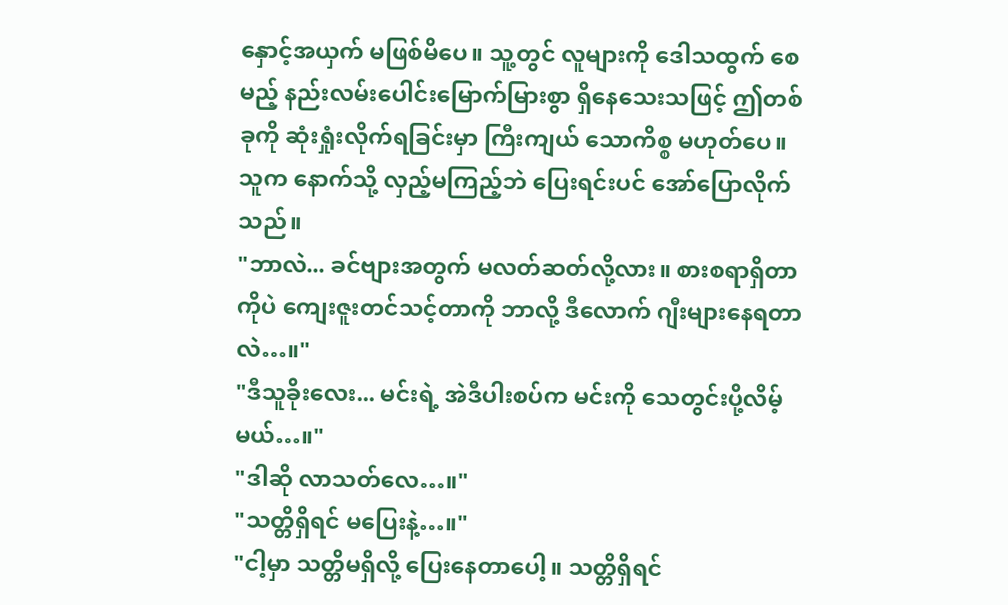နှောင့်အယှက် မဖြစ်မိပေ။ သူ့တွင် လူများကို ဒေါသထွက် စေမည့် နည်းလမ်းပေါင်းမြောက်မြားစွာ ရှိနေသေးသဖြင့် ဤတစ်ခုကို ဆုံးရှုံးလိုက်ရခြင်းမှာ ကြီးကျယ် သောကိစ္စ မဟုတ်ပေ။
သူက နောက်သို့ လှည့်မကြည့်ဘဲ ပြေးရင်းပင် အော်ပြောလိုက်သည်။
"ဘာလဲ... ခင်ဗျားအတွက် မလတ်ဆတ်လို့လား။ စားစရာရှိတာကိုပဲ ကျေးဇူးတင်သင့်တာကို ဘာလို့ ဒီလောက် ဂျီးများနေရတာလဲ…။"
"ဒီသူခိုးလေး... မင်းရဲ့ အဲဒီပါးစပ်က မင်းကို သေတွင်းပို့လိမ့်မယ်…။"
"ဒါဆို လာသတ်လေ…။"
"သတ္တိရှိရင် မပြေးနဲ့…။"
"ငါ့မှာ သတ္တိမရှိလို့ ပြေးနေတာပေါ့။ သတ္တိရှိရင်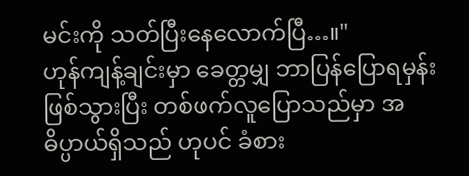မင်းကို သတ်ပြီးနေလောက်ပြီ…။"
ဟုန်ကျန့်ချင်းမှာ ခေတ္တမျှ ဘာပြန်ပြောရမှန်းဖြစ်သွားပြီး တစ်ဖက်လူပြောသည်မှာ အဓိပ္ပာယ်ရှိသည် ဟုပင် ခံစား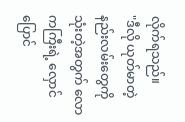လိုက်ရသည်။
"ဒီလို ယုတ်မာတဲ့ နည်းလမ်းတွေကို သုံးတဲ့အတွက် လောကကြီးရဲ့ လှောင်ပြောင်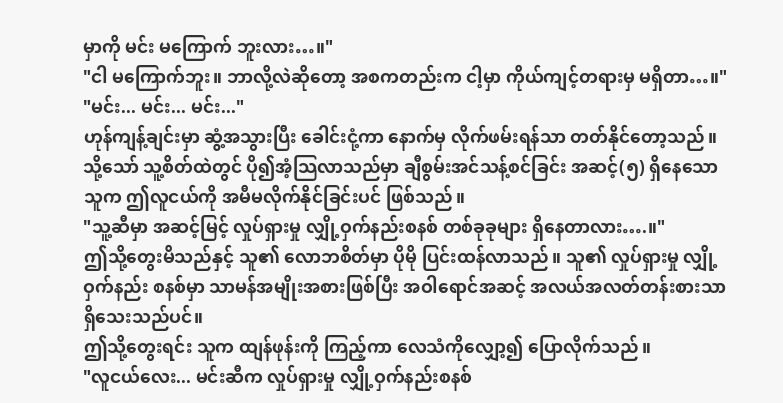မှာကို မင်း မကြောက် ဘူးလား…။"
"ငါ မကြောက်ဘူး။ ဘာလို့လဲဆိုတော့ အစကတည်းက ငါ့မှာ ကိုယ်ကျင့်တရားမှ မရှိတာ…။"
"မင်း... မင်း... မင်း..."
ဟုန်ကျန့်ချင်းမှာ ဆွံ့အသွားပြီး ခေါင်းငုံ့ကာ နောက်မှ လိုက်ဖမ်းရန်သာ တတ်နိုင်တော့သည်။
သို့သော် သူ့စိတ်ထဲတွင် ပို၍အံ့သြလာသည်မှာ ချီစွမ်းအင်သန့်စင်ခြင်း အဆင့်(၅) ရှိနေသော သူက ဤလူငယ်ကို အမီမလိုက်နိုင်ခြင်းပင် ဖြစ်သည်။
"သူ့ဆီမှာ အဆင့်မြင့် လှုပ်ရှားမှု လျှို့ဝှက်နည်းစနစ် တစ်ခုခုများ ရှိနေတာလား….။"
ဤသို့တွေးမိသည်နှင့် သူ၏ လောဘစိတ်မှာ ပိုမို ပြင်းထန်လာသည်။ သူ၏ လှုပ်ရှားမှု လျှို့ဝှက်နည်း စနစ်မှာ သာမန်အမျိုးအစားဖြစ်ပြီး အဝါရောင်အဆင့် အလယ်အလတ်တန်းစားသာ ရှိသေးသည်ပင်။
ဤသို့တွေးရင်း သူက ထျန်ဖုန်းကို ကြည့်ကာ လေသံကိုလျှော့၍ ပြောလိုက်သည်။
"လူငယ်လေး... မင်းဆီက လှုပ်ရှားမှု လျှို့ဝှက်နည်းစနစ်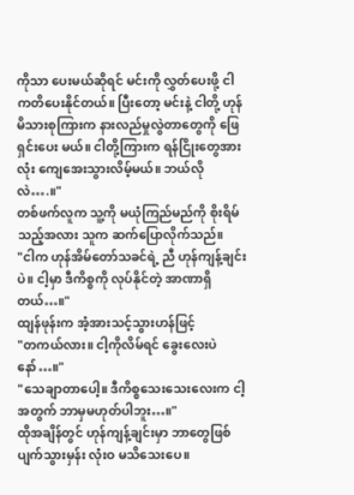ကိုသာ ပေးမယ်ဆိုရင် မင်းကို လွှတ်ပေးဖို့ ငါ ကတိပေးနိုင်တယ်။ ပြီးတော့ မင်းနဲ့ ငါတို့ ဟုန်မိသားစုကြားက နားလည်မှုလွဲတာတွေကို ဖြေရှင်းပေး မယ်။ ငါတို့ကြားက ရန်ငြိုးတွေအားလုံး ကျေအေးသွားလိမ့်မယ်။ ဘယ်လိုလဲ….။"
တစ်ဖက်လူက သူ့ကို မယုံကြည်မည်ကို စိုးရိမ်သည့်အလား သူက ဆက်ပြောလိုက်သည်။
"ငါက ဟုန်အိမ်တော်သခင်ရဲ့ ညီ ဟုန်ကျန့်ချင်းပဲ။ ငါ့မှာ ဒီကိစ္စကို လုပ်နိုင်တဲ့ အာဏာရှိတယ်…။"
ထျန်ဖုန်းက အံ့အားသင့်သွားဟန်ဖြင့်
"တကယ်လား။ ငါ့ကိုလိမ်ရင် ခွေးလေးပဲနော်…။"
"သေချာတာပေါ့။ ဒီကိစ္စသေးသေးလေးက ငါ့အတွက် ဘာမှမဟုတ်ပါဘူး…။"
ထိုအချိန်တွင် ဟုန်ကျန့်ချင်းမှာ ဘာတွေဖြစ်ပျက်သွားမှန်း လုံးဝ မသိသေးပေ။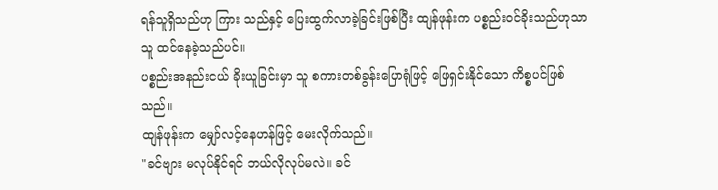ရန်သူရှိသည်ဟု ကြား သည်နှင့် ပြေးထွက်လာခဲ့ခြင်းဖြစ်ပြီး ထျန်ဖုန်းက ပစ္စည်းဝင်ခိုးသည်ဟုသာ သူ ထင်နေခဲ့သည်ပင်။
ပစ္စည်းအနည်းငယ် ခိုးယူခြင်းမှာ သူ စကားတစ်ခွန်းပြောရုံဖြင့် ဖြေရှင်းနိုင်သော ကိစ္စပင်ဖြစ်သည်။
ထျန်ဖုန်းက မျှော်လင့်နေဟန်ဖြင့် မေးလိုက်သည်။
"ခင်ဗျား မလုပ်နိုင်ရင် ဘယ်လိုလုပ်မလဲ။ ခင်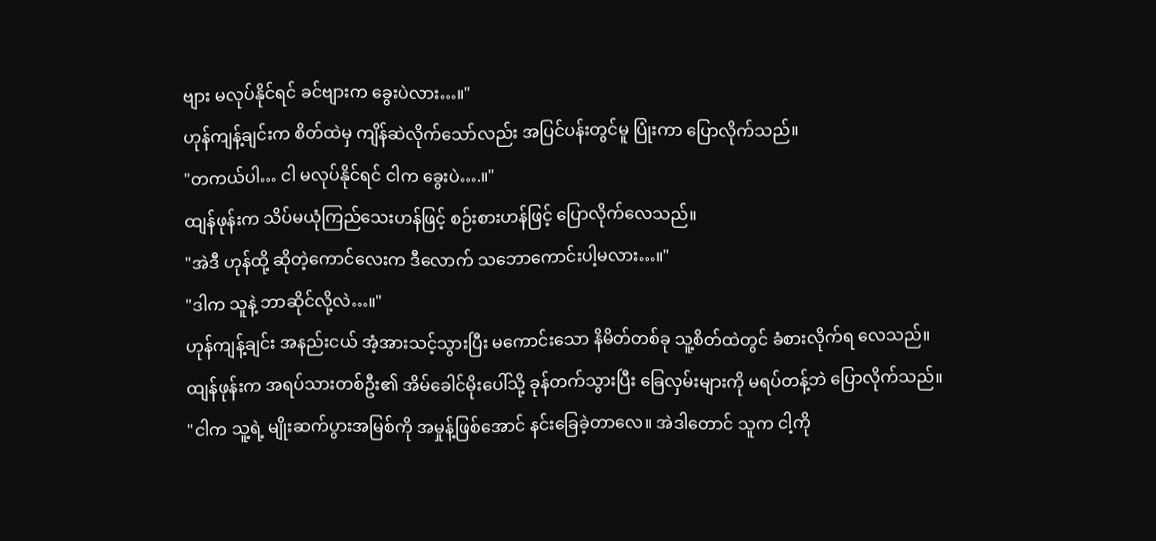ဗျား မလုပ်နိုင်ရင် ခင်ဗျားက ခွေးပဲလား…။"
ဟုန်ကျန့်ချင်းက စိတ်ထဲမှ ကျိန်ဆဲလိုက်သော်လည်း အပြင်ပန်းတွင်မူ ပြုံးကာ ပြောလိုက်သည်။
"တကယ်ပါ… ငါ မလုပ်နိုင်ရင် ငါက ခွေးပဲ….။"
ထျန်ဖုန်းက သိပ်မယုံကြည်သေးဟန်ဖြင့် စဉ်းစားဟန်ဖြင့် ပြောလိုက်လေသည်။
"အဲဒီ ဟုန်ထို့ ဆိုတဲ့ကောင်လေးက ဒီလောက် သဘောကောင်းပါ့မလား…။"
"ဒါက သူနဲ့ ဘာဆိုင်လို့လဲ…။"
ဟုန်ကျန့်ချင်း အနည်းငယ် အံ့အားသင့်သွားပြီး မကောင်းသော နိမိတ်တစ်ခု သူ့စိတ်ထဲတွင် ခံစားလိုက်ရ လေသည်။
ထျန်ဖုန်းက အရပ်သားတစ်ဦး၏ အိမ်ခေါင်မိုးပေါ်သို့ ခုန်တက်သွားပြီး ခြေလှမ်းများကို မရပ်တန့်ဘဲ ပြောလိုက်သည်။
"ငါက သူ့ရဲ့ မျိုးဆက်ပွားအမြစ်ကို အမှုန့်ဖြစ်အောင် နင်းခြေခဲ့တာလေ။ အဲဒါတောင် သူက ငါ့ကို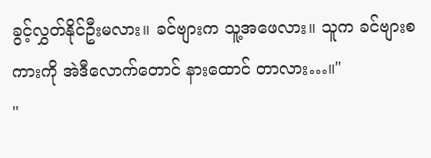ခွင့်လွှတ်နိုင်ဦးမလား။ ခင်ဗျားက သူ့အဖေလား။ သူက ခင်ဗျားစကားကို အဲဒီလောက်တောင် နားထောင် တာလား…။"
"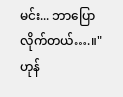မင်း... ဘာပြောလိုက်တယ်….။"
ဟုန်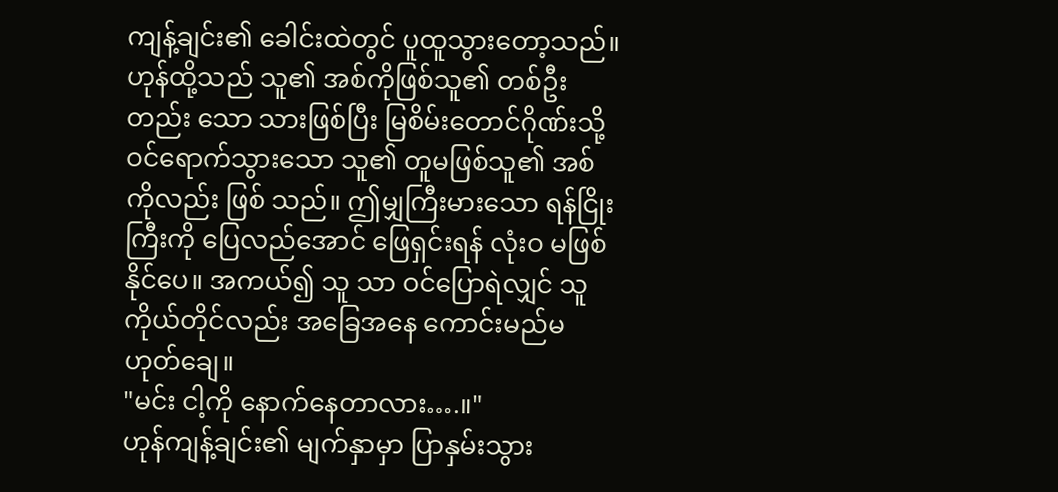ကျန့်ချင်း၏ ခေါင်းထဲတွင် ပူထူသွားတော့သည်။ ဟုန်ထို့သည် သူ၏ အစ်ကိုဖြစ်သူ၏ တစ်ဦး တည်း သော သားဖြစ်ပြီး မြစိမ်းတောင်ဂိုဏ်းသို့ ဝင်ရောက်သွားသော သူ၏ တူမဖြစ်သူ၏ အစ်ကိုလည်း ဖြစ် သည်။ ဤမျှကြီးမားသော ရန်ငြိုးကြီးကို ပြေလည်အောင် ဖြေရှင်းရန် လုံးဝ မဖြစ်နိုင်ပေ။ အကယ်၍ သူ သာ ဝင်ပြောရဲလျှင် သူကိုယ်တိုင်လည်း အခြေအနေ ကောင်းမည်မဟုတ်ချေ။
"မင်း ငါ့ကို နောက်နေတာလား….။"
ဟုန်ကျန့်ချင်း၏ မျက်နှာမှာ ပြာနှမ်းသွား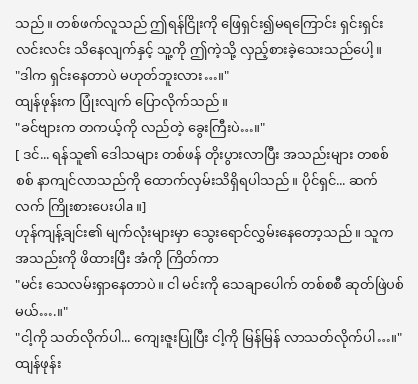သည်။ တစ်ဖက်လူသည် ဤရန်ငြိုးကို ဖြေရှင်း၍မရကြောင်း ရှင်းရှင်းလင်းလင်း သိနေလျက်နှင့် သူ့ကို ဤကဲ့သို့ လှည့်စားခဲ့သေးသည်ပေါ့။
"ဒါက ရှင်းနေတာပဲ မဟုတ်ဘူးလား…။"
ထျန်ဖုန်းက ပြုံးလျက် ပြောလိုက်သည်။
"ခင်ဗျားက တကယ့်ကို လည်တဲ့ ခွေးကြီးပဲ…။"
[ ဒင်... ရန်သူ၏ ဒေါသများ တစ်ဖန် တိုးပွားလာပြီး အသည်းများ တစစ်စစ် နာကျင်လာသည်ကို ထောက်လှမ်းသိရှိရပါသည်။ ပိုင်ရှင်... ဆက်လက် ကြိုးစားပေးပါa။]
ဟုန်ကျန့်ချင်း၏ မျက်လုံးများမှာ သွေးရောင်လွှမ်းနေတော့သည်။ သူက အသည်းကို ဖိထားပြီး အံကို ကြိတ်ကာ
"မင်း သေလမ်းရှာနေတာပဲ။ ငါ မင်းကို သေချာပေါက် တစ်စစီ ဆုတ်ဖြဲပစ်မယ်….။"
"ငါ့ကို သတ်လိုက်ပါ... ကျေးဇူးပြုပြီး ငါ့ကို မြန်မြန် လာသတ်လိုက်ပါ…။"
ထျန်ဖုန်း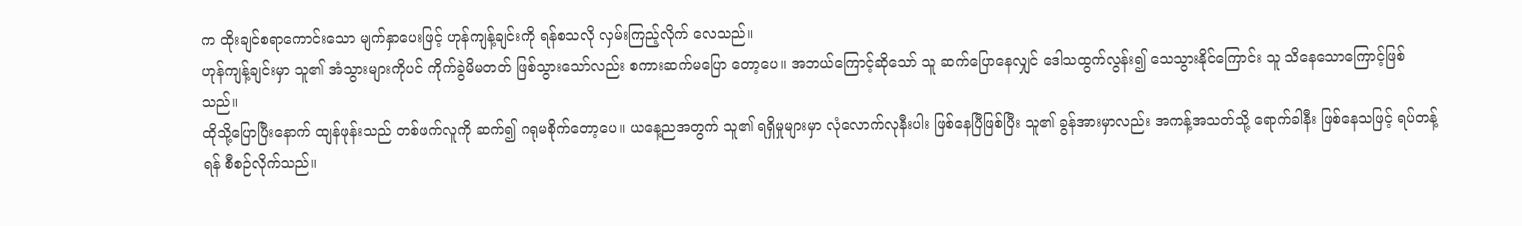က ထိုးချင်စရာကောင်းသော မျက်နှာပေးဖြင့် ဟုန်ကျန့်ချင်းကို ရန်စသလို လှမ်းကြည့်လိုက် လေသည်။
ဟုန်ကျန့်ချင်းမှာ သူ၏ အံသွားများကိုပင် ကိုက်ခွဲမိမတတ် ဖြစ်သွားသော်လည်း စကားဆက်မပြော တော့ပေ။ အဘယ်ကြောင့်ဆိုသော် သူ ဆက်ပြောနေလျှင် ဒေါသထွက်လွန်း၍ သေသွားနိုင်ကြောင်း သူ သိနေသောကြောင့်ဖြစ်သည်။
ထိုသို့ပြောပြီးနောက် ထျန်ဖုန်းသည် တစ်ဖက်လူကို ဆက်၍ ဂရုမစိုက်တော့ပေ။ ယနေ့ညအတွက် သူ၏ ရရှိမှုများမှာ လုံလောက်လုနီးပါး ဖြစ်နေပြီဖြစ်ပြီး သူ၏ ခွန်အားမှာလည်း အကန့်အသတ်သို့ ရောက်ခါနီး ဖြစ်နေသဖြင့် ရပ်တန့်ရန် စီစဉ်လိုက်သည်။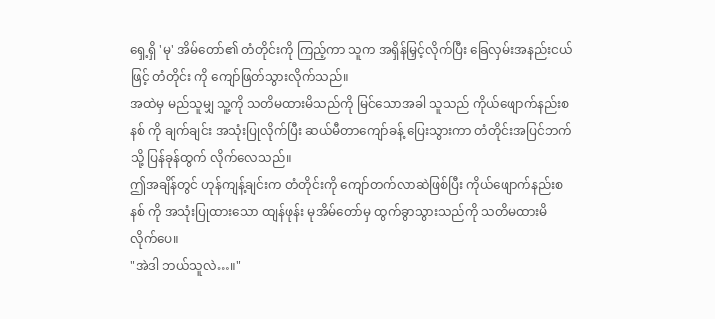ရှေ့ရှိ 'မု' အိမ်တော်၏ တံတိုင်းကို ကြည့်ကာ သူက အရှိန်မြှင့်လိုက်ပြီး ခြေလှမ်းအနည်းငယ်ဖြင့် တံတိုင်း ကို ကျော်ဖြတ်သွားလိုက်သည်။
အထဲမှ မည်သူမျှ သူ့ကို သတိမထားမိသည်ကို မြင်သောအခါ သူသည် ကိုယ်ဖျောက်နည်းစနစ် ကို ချက်ချင်း အသုံးပြုလိုက်ပြီး ဆယ်မီတာကျော်ခန့် ပြေးသွားကာ တံတိုင်းအပြင်ဘက်သို့ ပြန်ခုန်ထွက် လိုက်လေသည်။
ဤအချိန်တွင် ဟုန်ကျန့်ချင်းက တံတိုင်းကို ကျော်တက်လာဆဲဖြစ်ပြီး ကိုယ်ဖျောက်နည်းစနစ် ကို အသုံးပြုထားသော ထျန်ဖုန်း မုအိမ်တော်မှ ထွက်ခွာသွားသည်ကို သတိမထားမိလိုက်ပေ။
"အဲဒါ ဘယ်သူလဲ…။"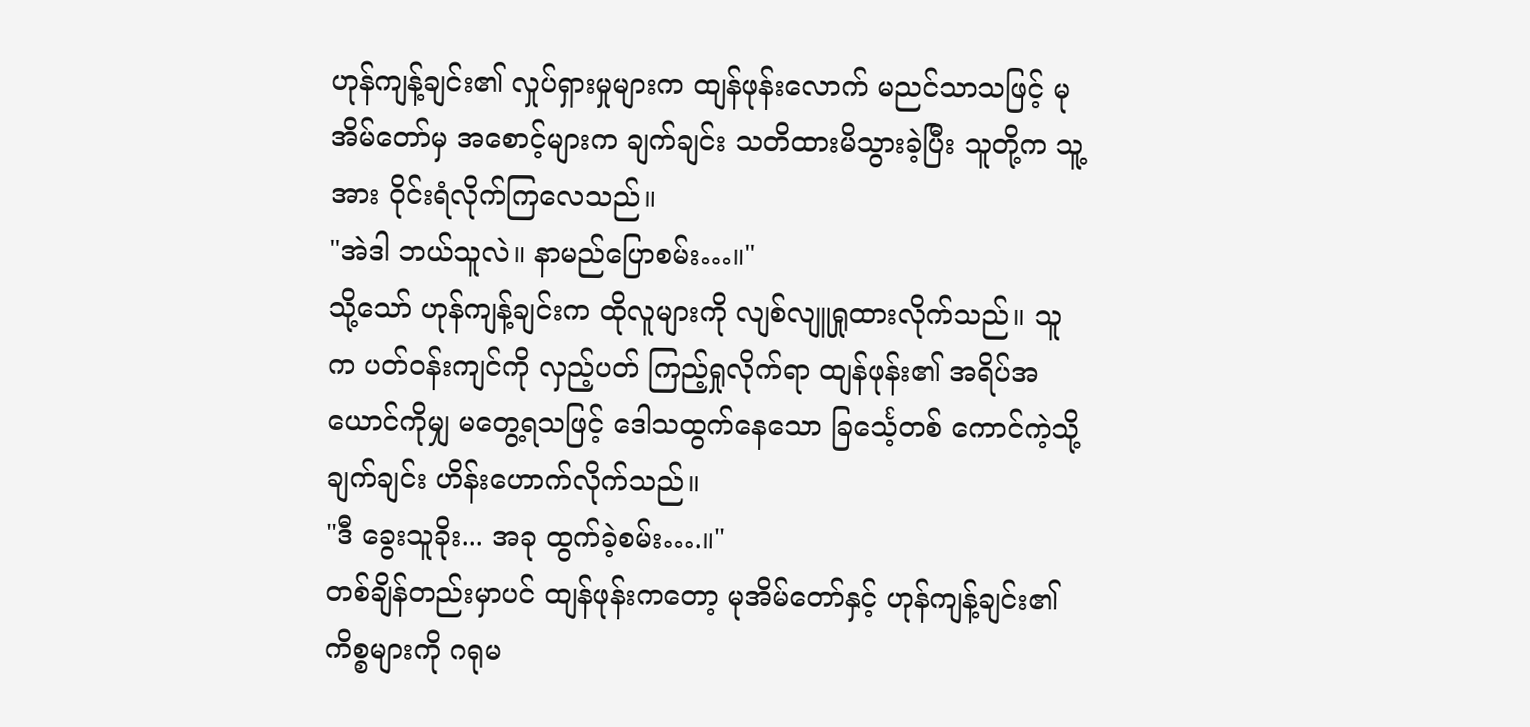ဟုန်ကျန့်ချင်း၏ လှုပ်ရှားမှုများက ထျန်ဖုန်းလောက် မညင်သာသဖြင့် မုအိမ်တော်မှ အစောင့်များက ချက်ချင်း သတိထားမိသွားခဲ့ပြီး သူတို့က သူ့အား ဝိုင်းရံလိုက်ကြလေသည်။
"အဲဒါ ဘယ်သူလဲ။ နာမည်ပြောစမ်း…။"
သို့သော် ဟုန်ကျန့်ချင်းက ထိုလူများကို လျစ်လျူရှုထားလိုက်သည်။ သူက ပတ်ဝန်းကျင်ကို လှည့်ပတ် ကြည့်ရှုလိုက်ရာ ထျန်ဖုန်း၏ အရိပ်အယောင်ကိုမျှ မတွေ့ရသဖြင့် ဒေါသထွက်နေသော ခြင်္သေ့တစ် ကောင်ကဲ့သို့ ချက်ချင်း ဟိန်းဟောက်လိုက်သည်။
"ဒီ ခွေးသူခိုး... အခု ထွက်ခဲ့စမ်း….။"
တစ်ချိန်တည်းမှာပင် ထျန်ဖုန်းကတော့ မုအိမ်တော်နှင့် ဟုန်ကျန့်ချင်း၏ ကိစ္စများကို ဂရုမ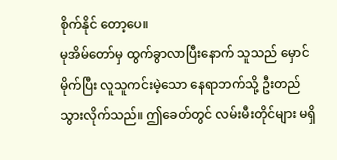စိုက်နိုင် တော့ပေ။
မုအိမ်တော်မှ ထွက်ခွာလာပြီးနောက် သူသည် မှောင်မိုက်ပြီး လူသူကင်းမဲ့သော နေရာဘက်သို့ ဦးတည် သွားလိုက်သည်။ ဤခေတ်တွင် လမ်းမီးတိုင်များ မရှိ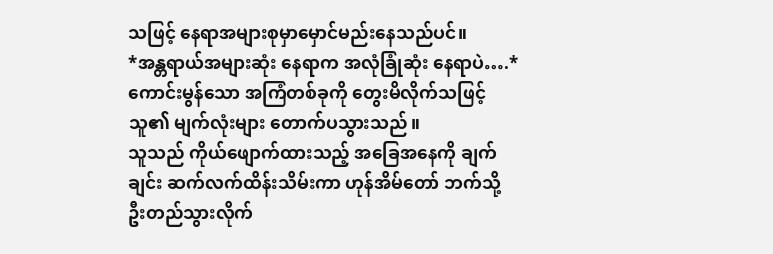သဖြင့် နေရာအများစုမှာမှောင်မည်းနေသည်ပင်။
*အန္တရာယ်အများဆုံး နေရာက အလုံခြုံဆုံး နေရာပဲ….*
ကောင်းမွန်သော အကြံတစ်ခုကို တွေးမိလိုက်သဖြင့် သူ၏ မျက်လုံးများ တောက်ပသွားသည်။
သူသည် ကိုယ်ဖျောက်ထားသည့် အခြေအနေကို ချက်ချင်း ဆက်လက်ထိန်းသိမ်းကာ ဟုန်အိမ်တော် ဘက်သို့ ဦးတည်သွားလိုက်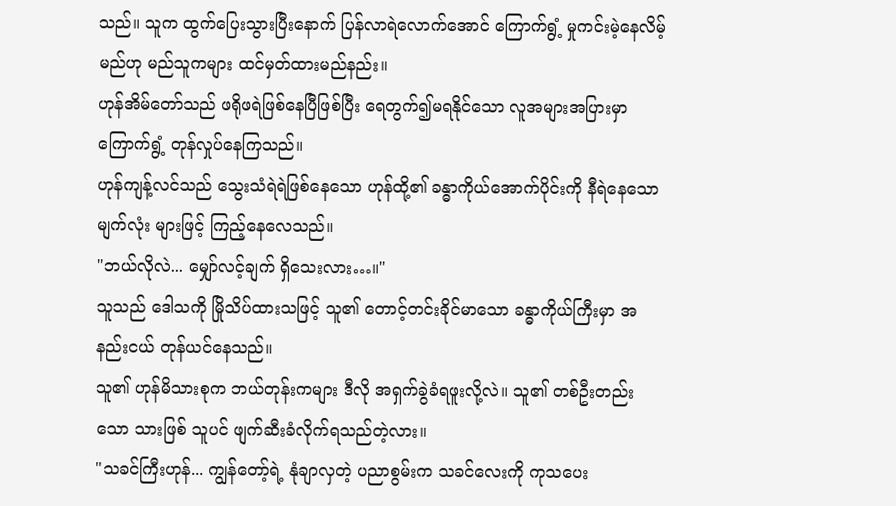သည်။ သူက ထွက်ပြေးသွားပြီးနောက် ပြန်လာရဲလောက်အောင် ကြောက်ရွံ့ မှုကင်းမဲ့နေလိမ့်မည်ဟု မည်သူကများ ထင်မှတ်ထားမည်နည်း။
ဟုန်အိမ်တော်သည် ဖရိုဖရဲဖြစ်နေပြီဖြစ်ပြီး ရေတွက်၍မရနိုင်သော လူအများအပြားမှာ ကြောက်ရွံ့ တုန်လှုပ်နေကြသည်။
ဟုန်ကျန့်လင်သည် သွေးသံရဲရဲဖြစ်နေသော ဟုန်ထို့၏ ခန္ဓာကိုယ်အောက်ပိုင်းကို နီရဲနေသော မျက်လုံး များဖြင့် ကြည့်နေလေသည်။
"ဘယ်လိုလဲ... မျှော်လင့်ချက် ရှိသေးလား…။"
သူသည် ဒေါသကို မြိုသိပ်ထားသဖြင့် သူ၏ တောင့်တင်းခိုင်မာသော ခန္ဓာကိုယ်ကြီးမှာ အနည်းငယ် တုန်ယင်နေသည်။
သူ၏ ဟုန်မိသားစုက ဘယ်တုန်းကများ ဒီလို အရှက်ခွဲခံရဖူးလို့လဲ။ သူ၏ တစ်ဦးတည်းသော သားဖြစ် သူပင် ဖျက်ဆီးခံလိုက်ရသည်တဲ့လား။
"သခင်ကြီးဟုန်... ကျွန်တော့်ရဲ့ နုံချာလှတဲ့ ပညာစွမ်းက သခင်လေးကို ကုသပေး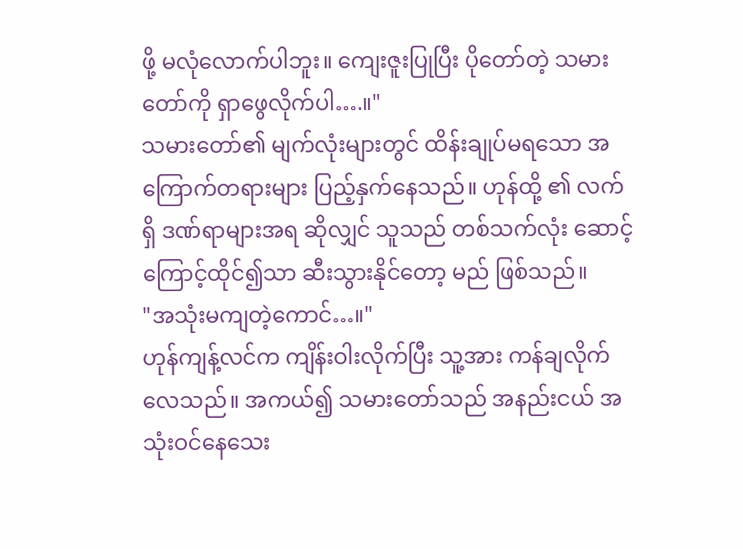ဖို့ မလုံလောက်ပါဘူး။ ကျေးဇူးပြုပြီး ပိုတော်တဲ့ သမားတော်ကို ရှာဖွေလိုက်ပါ….။"
သမားတော်၏ မျက်လုံးများတွင် ထိန်းချုပ်မရသော အကြောက်တရားများ ပြည့်နှက်နေသည်။ ဟုန်ထို့ ၏ လက်ရှိ ဒဏ်ရာများအရ ဆိုလျှင် သူသည် တစ်သက်လုံး ဆောင့်ကြောင့်ထိုင်၍သာ ဆီးသွားနိုင်တော့ မည် ဖြစ်သည်။
"အသုံးမကျတဲ့ကောင်…။"
ဟုန်ကျန့်လင်က ကျိန်းဝါးလိုက်ပြီး သူ့အား ကန်ချလိုက်လေသည်။ အကယ်၍ သမားတော်သည် အနည်းငယ် အသုံးဝင်နေသေး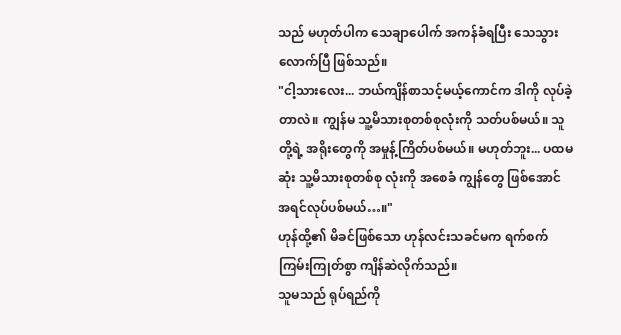သည် မဟုတ်ပါက သေချာပေါက် အကန်ခံရပြီး သေသွားလောက်ပြီ ဖြစ်သည်။
"ငါ့သားလေး... ဘယ်ကျိန်စာသင့်မယ့်ကောင်က ဒါကို လုပ်ခဲ့တာလဲ။ ကျွန်မ သူ့မိသားစုတစ်စုလုံးကို သတ်ပစ်မယ်။ သူတို့ရဲ့ အရိုးတွေကို အမှုန့်ကြိတ်ပစ်မယ်။ မဟုတ်ဘူး... ပထမဆုံး သူ့မိသားစုတစ်စု လုံးကို အစေခံ ကျွန်တွေ ဖြစ်အောင် အရင်လုပ်ပစ်မယ်…။"
ဟုန်ထို့၏ မိခင်ဖြစ်သော ဟုန်လင်းသခင်မက ရက်စက်ကြမ်းကြုတ်စွာ ကျိန်ဆဲလိုက်သည်။
သူမသည် ရုပ်ရည်ကို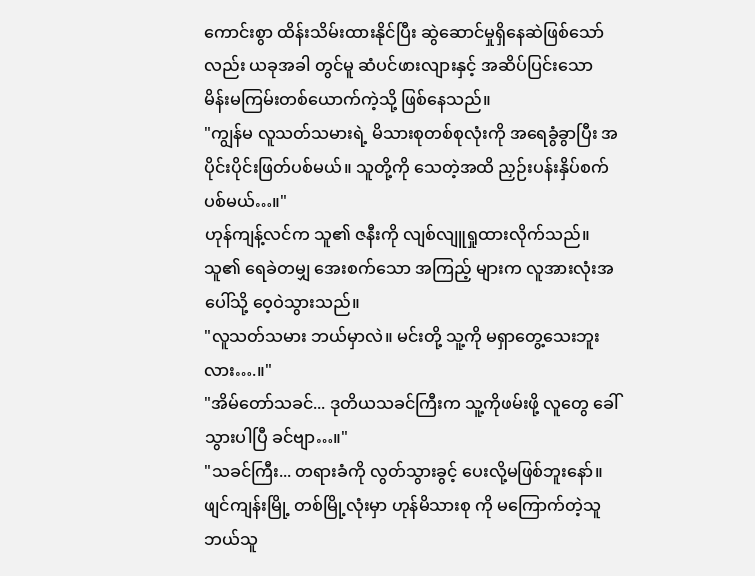ကောင်းစွာ ထိန်းသိမ်းထားနိုင်ပြီး ဆွဲဆောင်မှုရှိနေဆဲဖြစ်သော်လည်း ယခုအခါ တွင်မူ ဆံပင်ဖားလျားနှင့် အဆိပ်ပြင်းသော မိန်းမကြမ်းတစ်ယောက်ကဲ့သို့ ဖြစ်နေသည်။
"ကျွန်မ လူသတ်သမားရဲ့ မိသားစုတစ်စုလုံးကို အရေခွံခွာပြီး အပိုင်းပိုင်းဖြတ်ပစ်မယ်။ သူတို့ကို သေတဲ့အထိ ညှဉ်းပန်းနှိပ်စက်ပစ်မယ်…။"
ဟုန်ကျန့်လင်က သူ၏ ဇနီးကို လျစ်လျူရှုထားလိုက်သည်။ သူ၏ ရေခဲတမျှ အေးစက်သော အကြည့် များက လူအားလုံးအပေါ်သို့ ဝေ့ဝဲသွားသည်။
"လူသတ်သမား ဘယ်မှာလဲ။ မင်းတို့ သူ့ကို မရှာတွေ့သေးဘူးလား….။"
"အိမ်တော်သခင်... ဒုတိယသခင်ကြီးက သူ့ကိုဖမ်းဖို့ လူတွေ ခေါ်သွားပါပြီ ခင်ဗျာ…။"
"သခင်ကြီး... တရားခံကို လွတ်သွားခွင့် ပေးလို့မဖြစ်ဘူးနော်။ ဖျင်ကျန်းမြို့ တစ်မြို့လုံးမှာ ဟုန်မိသားစု ကို မကြောက်တဲ့သူ ဘယ်သူ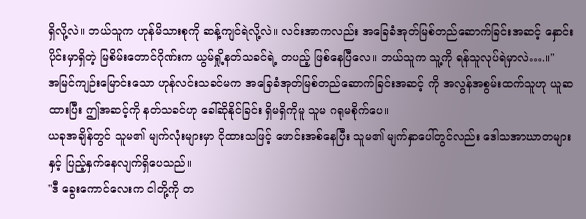ရှိလို့လဲ။ ဘယ်သူက ဟုန်မိသားစုကို ဆန့်ကျင်ရဲလို့လဲ။ လင်းအာကလည်း အခြေခံအုတ်မြစ်တည်ဆောက်ခြင်းအဆင့် နှောင်းပိုင်းမှာရှိတဲ့ မြစိမ်းတောင်ဂိုဏ်းက ယွမ်ရှို့နတ်သခင်ရဲ့ တပည့် ဖြစ်နေပြီလေ။ ဘယ်သူက သူ့ကို ရန်သူလုပ်ရဲမှာလဲ….။"
အမြင်ကျဉ်းမြောင်းသော ဟုန်လင်းသခင်မက အခြေခံအုတ်မြစ်တည်ဆောက်ခြင်းအဆင့် ကို အလွန်အစွမ်းထက်သူဟု ယူဆထားပြီး ဤအဆင့်ကို နတ်သခင်ဟု ခေါ်ဆိုနိုင်ခြင်း ရှိမရှိကိုမူ သူမ ဂရုမစိုက်ပေ။
ယခုအချိန်တွင် သူမ၏ မျက်လုံးများမှာ ငိုထားသဖြင့် ဖောင်းအစ်နေပြီး သူမ၏ မျက်နှာပေါ်တွင်လည်း ဒေါသအာဃာတများနှင့် ပြည့်နှက်နေလျက်ရှိပေသည်။
"ဒီ ခွေးကောင်လေးက ငါတို့ကို တ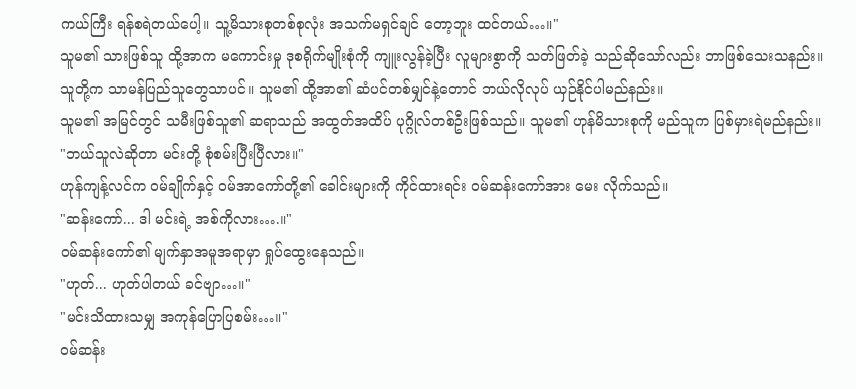ကယ်ကြီး ရန်စရဲတယ်ပေါ့။ သူ့မိသားစုတစ်စုလုံး အသက်မရှင်ချင် တော့ဘူး ထင်တယ်…။"
သူမ၏ သားဖြစ်သူ ထို့အာက မကောင်းမှု ဒုစရိုက်မျိုးစုံကို ကျူးလွန်ခဲ့ပြီး လူများစွာကို သတ်ဖြတ်ခဲ့ သည်ဆိုသော်လည်း ဘာဖြစ်သေးသနည်း။ သူတို့က သာမန်ပြည်သူတွေသာပင်။ သူမ၏ ထို့အာ၏ ဆံပင်တစ်မျှင်နဲ့တောင် ဘယ်လိုလုပ် ယှဉ်နိုင်ပါမည်နည်း။
သူမ၏ အမြင်တွင် သမီးဖြစ်သူ၏ ဆရာသည် အထွတ်အထိပ် ပုဂ္ဂိုလ်တစ်ဦးဖြစ်သည်။ သူမ၏ ဟုန်မိသားစုကို မည်သူက ပြစ်မှားရဲမည်နည်း။
"ဘယ်သူလဲဆိုတာ မင်းတို့ စုံစမ်းပြီးပြီလား။"
ဟုန်ကျန့်လင်က ဝမ်ချိုက်နှင့် ဝမ်အာကော်တို့၏ ခေါင်းများကို ကိုင်ထားရင်း ဝမ်ဆန်းကော်အား မေး လိုက်သည်။
"ဆန်းကော်... ဒါ မင်းရဲ့ အစ်ကိုလား….။"
ဝမ်ဆန်းကော်၏ မျက်နှာအမူအရာမှာ ရှုပ်ထွေးနေသည်။
"ဟုတ်... ဟုတ်ပါတယ် ခင်ဗျာ…။"
"မင်းသိထားသမျှ အကုန်ပြောပြစမ်း…။"
ဝမ်ဆန်း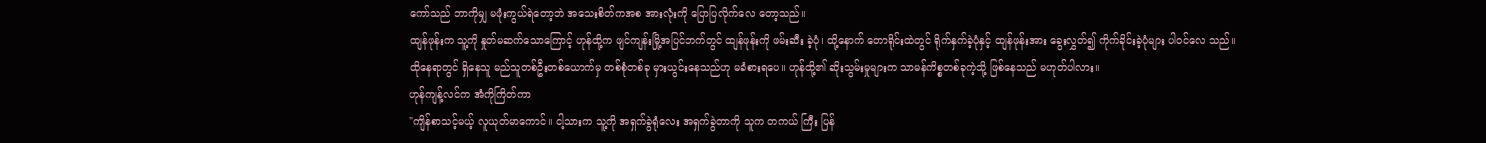ကော်သည် ဘာကိုမျှ မဖုံးကွယ်ရဲတော့ဘဲ အသေးစိတ်ကအစ အားလုံးကို ပြောပြလိုက်လေ တော့သည်။
ထျန်ဖုန်းက သူ့ကို နှုတ်မဆက်သောကြောင့် ဟုန်ထို့က ဖျင်ကျန်းမြို့အပြင်ဘက်တွင် ထျန်ဖုန်းကို ဖမ်းဆီး ခဲ့ပုံ၊ ထို့နောက် တောရိုင်းထဲတွင် ရိုက်နှက်ခဲ့ပုံနှင့် ထျန်ဖုန်းအား ခွေးလွှတ်၍ ကိုက်ခိုင်းခဲ့ပုံများ ပါဝင်လေ သည်။
ထိုနေရာတွင် ရှိနေသူ မည်သူတစ်ဦးတစ်ယောက်မှ တစ်စုံတစ်ခု မှားယွင်းနေသည်ဟု မခံစားရပေ။ ဟုန်ထို့၏ ဆိုးသွမ်းမှုများက သာမန်ကိစ္စတစ်ခုကဲ့သို့ ဖြစ်နေသည် မဟုတ်ပါလား။
ဟုန်ကျန့်လင်က အံကိုကြိတ်ကာ
"ကျိန်စာသင့်မယ့် လူယုတ်မာကောင်။ ငါ့သားက သူ့ကို အရှက်ခွဲရုံလေး အရှက်ခွဲတာကို သူက တကယ် ကြီး ပြန်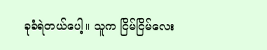ခုခံရဲတယ်ပေါ့။ သူက ငြိမ်ငြိမ်လေး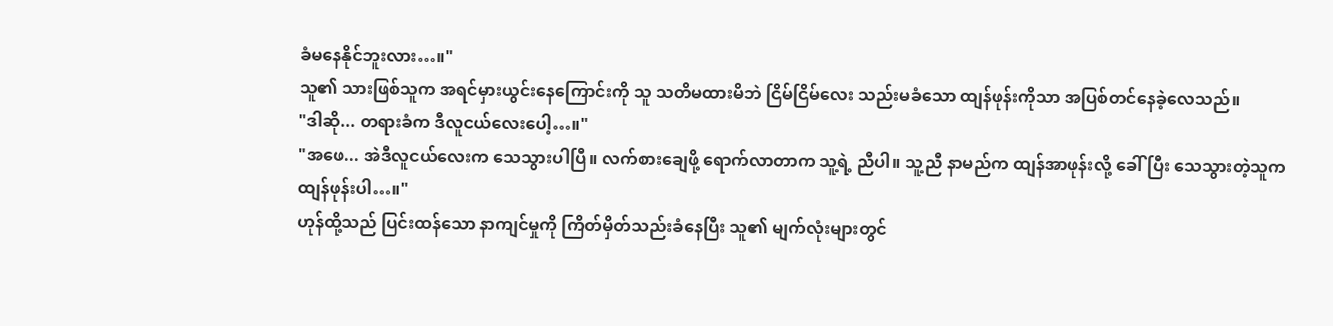ခံမနေနိုင်ဘူးလား…။"
သူ၏ သားဖြစ်သူက အရင်မှားယွင်းနေကြောင်းကို သူ သတိမထားမိဘဲ ငြိမ်ငြိမ်လေး သည်းမခံသော ထျန်ဖုန်းကိုသာ အပြစ်တင်နေခဲ့လေသည်။
"ဒါဆို... တရားခံက ဒီလူငယ်လေးပေါ့…။"
"အဖေ... အဲဒီလူငယ်လေးက သေသွားပါပြီ။ လက်စားချေဖို့ ရောက်လာတာက သူ့ရဲ့ ညီပါ။ သူ့ညီ နာမည်က ထျန်အာဖုန်းလို့ ခေါ်ပြီး သေသွားတဲ့သူက ထျန်ဖုန်းပါ…။"
ဟုန်ထို့သည် ပြင်းထန်သော နာကျင်မှုကို ကြိတ်မှိတ်သည်းခံနေပြီး သူ၏ မျက်လုံးများတွင်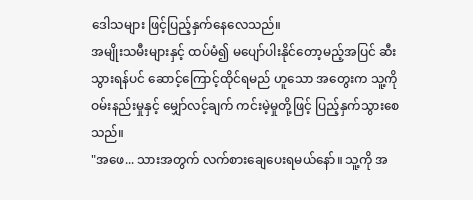ဒေါသများ ဖြင့်ပြည့်နှက်နေလေသည်။
အမျိုးသမီးများနှင့် ထပ်မံ၍ မပျော်ပါးနိုင်တော့မည့်အပြင် ဆီးသွားရန်ပင် ဆောင့်ကြောင့်ထိုင်ရမည် ဟူသော အတွေးက သူ့ကို ဝမ်းနည်းမှုနှင့် မျှော်လင့်ချက် ကင်းမဲ့မှုတို့ဖြင့် ပြည့်နှက်သွားစေသည်။
"အဖေ... သားအတွက် လက်စားချေပေးရမယ်နော်။ သူ့ကို အ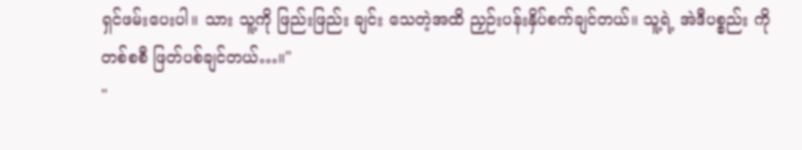ရှင်ဖမ်းပေးပါ။ သား သူ့ကို ဖြည်းဖြည်း ချင်း သေတဲ့အထိ ညှဉ်းပန်းနှိပ်စက်ချင်တယ်။ သူ့ရဲ့ အဲဒီပစ္စည်း ကို တစ်စစီ ဖြတ်ပစ်ချင်တယ်…။"
"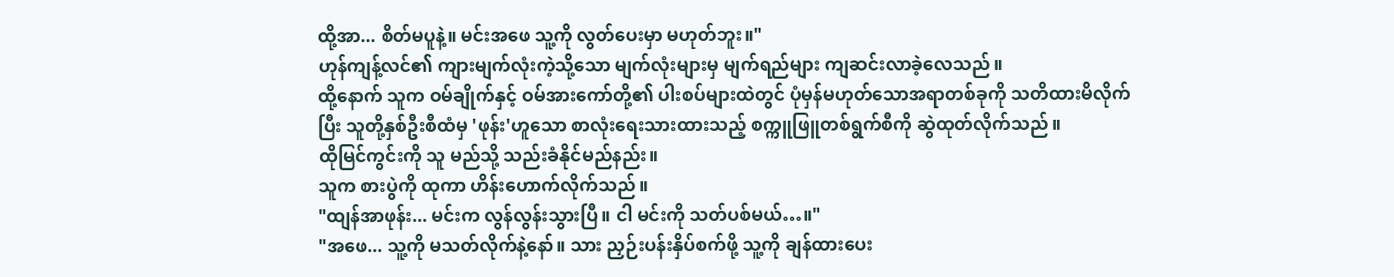ထို့အာ... စိတ်မပူနဲ့။ မင်းအဖေ သူ့ကို လွတ်ပေးမှာ မဟုတ်ဘူး။"
ဟုန်ကျန့်လင်၏ ကျားမျက်လုံးကဲ့သို့သော မျက်လုံးများမှ မျက်ရည်များ ကျဆင်းလာခဲ့လေသည်။
ထို့နောက် သူက ဝမ်ချိုက်နှင့် ဝမ်အားကော်တို့၏ ပါးစပ်များထဲတွင် ပုံမှန်မဟုတ်သောအရာတစ်ခုကို သတိထားမိလိုက်ပြီး သူတို့နှစ်ဦးစီထံမှ 'ဖုန်း'ဟူသော စာလုံးရေးသားထားသည့် စက္ကူဖြူတစ်ရွက်စီကို ဆွဲထုတ်လိုက်သည်။
ထိုမြင်ကွင်းကို သူ မည်သို့ သည်းခံနိုင်မည်နည်း။
သူက စားပွဲကို ထုကာ ဟိန်းဟောက်လိုက်သည်။
"ထျန်အာဖုန်း... မင်းက လွန်လွန်းသွားပြီ။ ငါ မင်းကို သတ်ပစ်မယ်…။"
"အဖေ... သူ့ကို မသတ်လိုက်နဲ့နော်။ သား ညှဉ်းပန်းနှိပ်စက်ဖို့ သူ့ကို ချန်ထားပေး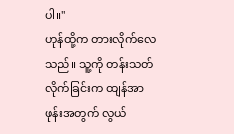ပါ။"
ဟုန်ထို့က တားလိုက်လေသည်။ သူ့ကို တန်းသတ်လိုက်ခြင်းက ထျန်အာဖုန်းအတွက် လွယ်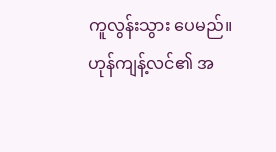ကူလွန်းသွား ပေမည်။
ဟုန်ကျန့်လင်၏ အ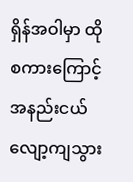ရှိန်အဝါမှာ ထိုစကားကြောင့် အနည်းငယ် လျော့ကျသွား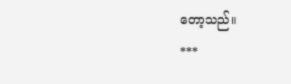တော့သည်။
***